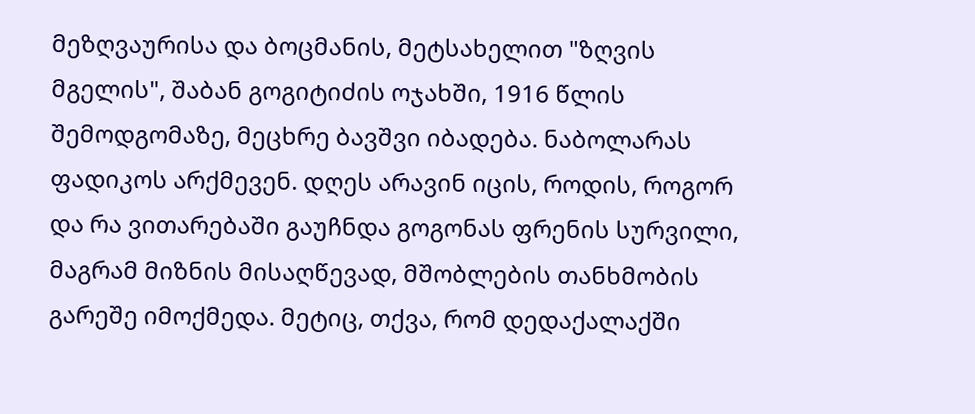მეზღვაურისა და ბოცმანის, მეტსახელით "ზღვის მგელის", შაბან გოგიტიძის ოჯახში, 1916 წლის შემოდგომაზე, მეცხრე ბავშვი იბადება. ნაბოლარას ფადიკოს არქმევენ. დღეს არავინ იცის, როდის, როგორ და რა ვითარებაში გაუჩნდა გოგონას ფრენის სურვილი, მაგრამ მიზნის მისაღწევად, მშობლების თანხმობის გარეშე იმოქმედა. მეტიც, თქვა, რომ დედაქალაქში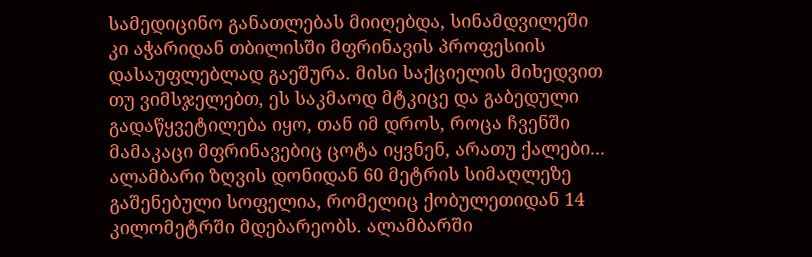სამედიცინო განათლებას მიიღებდა, სინამდვილეში კი აჭარიდან თბილისში მფრინავის პროფესიის დასაუფლებლად გაეშურა. მისი საქციელის მიხედვით თუ ვიმსჯელებთ, ეს საკმაოდ მტკიცე და გაბედული გადაწყვეტილება იყო, თან იმ დროს, როცა ჩვენში მამაკაცი მფრინავებიც ცოტა იყვნენ, არათუ ქალები...
ალამბარი ზღვის დონიდან 60 მეტრის სიმაღლეზე გაშენებული სოფელია, რომელიც ქობულეთიდან 14 კილომეტრში მდებარეობს. ალამბარში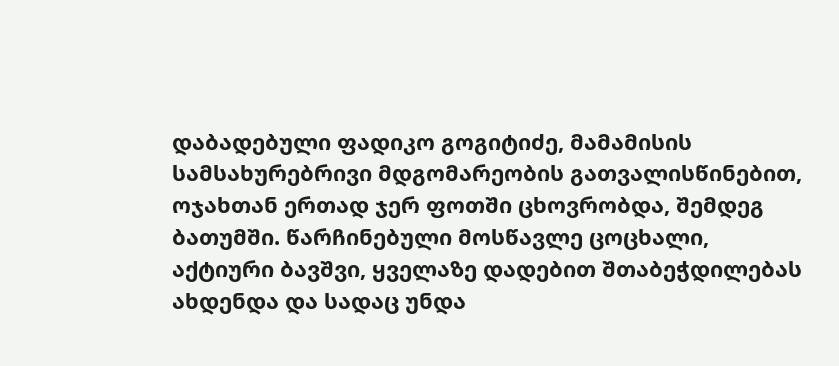დაბადებული ფადიკო გოგიტიძე, მამამისის სამსახურებრივი მდგომარეობის გათვალისწინებით, ოჯახთან ერთად ჯერ ფოთში ცხოვრობდა, შემდეგ ბათუმში. წარჩინებული მოსწავლე ცოცხალი, აქტიური ბავშვი, ყველაზე დადებით შთაბეჭდილებას ახდენდა და სადაც უნდა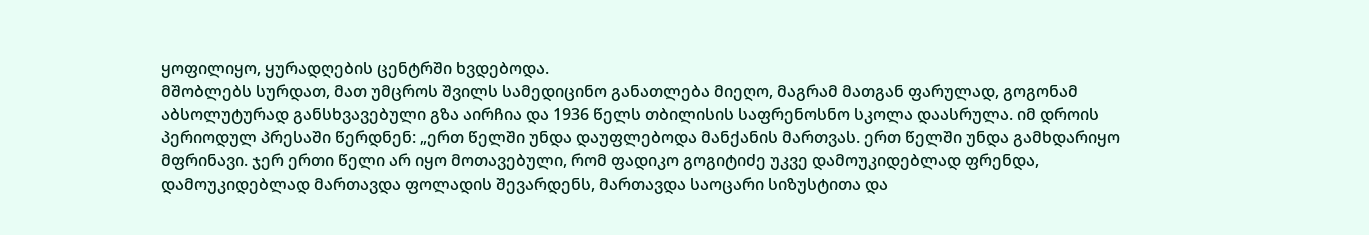ყოფილიყო, ყურადღების ცენტრში ხვდებოდა.
მშობლებს სურდათ, მათ უმცროს შვილს სამედიცინო განათლება მიეღო, მაგრამ მათგან ფარულად, გოგონამ აბსოლუტურად განსხვავებული გზა აირჩია და 1936 წელს თბილისის საფრენოსნო სკოლა დაასრულა. იმ დროის პერიოდულ პრესაში წერდნენ: „ერთ წელში უნდა დაუფლებოდა მანქანის მართვას. ერთ წელში უნდა გამხდარიყო მფრინავი. ჯერ ერთი წელი არ იყო მოთავებული, რომ ფადიკო გოგიტიძე უკვე დამოუკიდებლად ფრენდა, დამოუკიდებლად მართავდა ფოლადის შევარდენს, მართავდა საოცარი სიზუსტითა და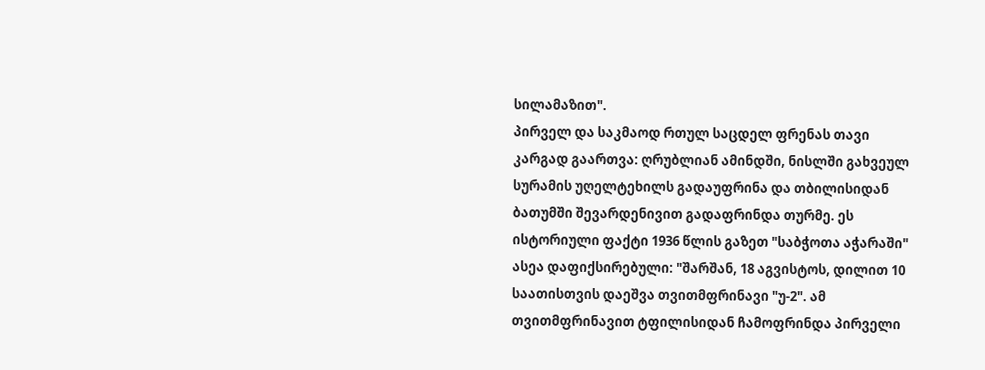სილამაზით".
პირველ და საკმაოდ რთულ საცდელ ფრენას თავი კარგად გაართვა: ღრუბლიან ამინდში, ნისლში გახვეულ სურამის უღელტეხილს გადაუფრინა და თბილისიდან ბათუმში შევარდენივით გადაფრინდა თურმე. ეს ისტორიული ფაქტი 1936 წლის გაზეთ "საბჭოთა აჭარაში" ასეა დაფიქსირებული: "შარშან, 18 აგვისტოს, დილით 10 საათისთვის დაეშვა თვითმფრინავი "უ-2". ამ თვითმფრინავით ტფილისიდან ჩამოფრინდა პირველი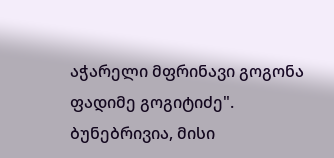აჭარელი მფრინავი გოგონა ფადიმე გოგიტიძე".
ბუნებრივია, მისი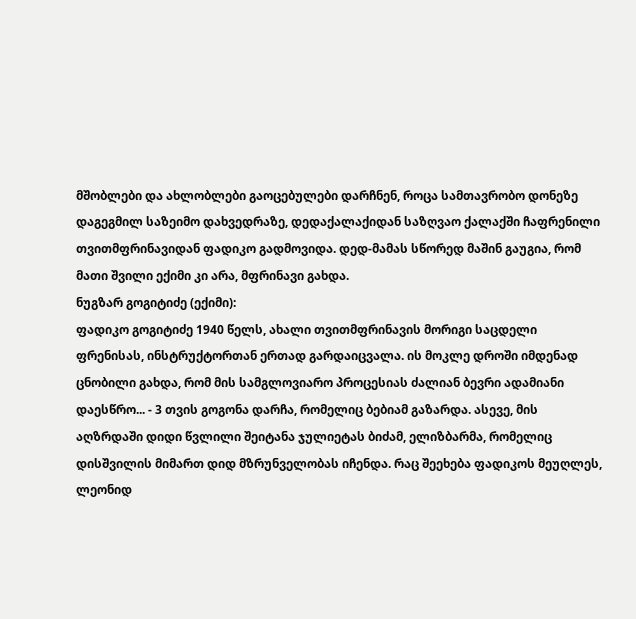მშობლები და ახლობლები გაოცებულები დარჩნენ, როცა სამთავრობო დონეზე დაგეგმილ საზეიმო დახვედრაზე, დედაქალაქიდან საზღვაო ქალაქში ჩაფრენილი თვითმფრინავიდან ფადიკო გადმოვიდა. დედ-მამას სწორედ მაშინ გაუგია, რომ მათი შვილი ექიმი კი არა, მფრინავი გახდა.
ნუგზარ გოგიტიძე (ექიმი):
ფადიკო გოგიტიძე 1940 წელს, ახალი თვითმფრინავის მორიგი საცდელი ფრენისას, ინსტრუქტორთან ერთად გარდაიცვალა. ის მოკლე დროში იმდენად ცნობილი გახდა, რომ მის სამგლოვიარო პროცესიას ძალიან ბევრი ადამიანი დაესწრო... - 3 თვის გოგონა დარჩა, რომელიც ბებიამ გაზარდა. ასევე, მის აღზრდაში დიდი წვლილი შეიტანა ჯულიეტას ბიძამ, ელიზბარმა, რომელიც დისშვილის მიმართ დიდ მზრუნველობას იჩენდა. რაც შეეხება ფადიკოს მეუღლეს, ლეონიდ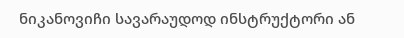ნიკანოვიჩი სავარაუდოდ ინსტრუქტორი ან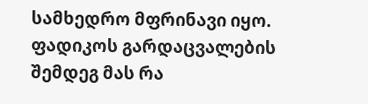სამხედრო მფრინავი იყო. ფადიკოს გარდაცვალების შემდეგ მას რა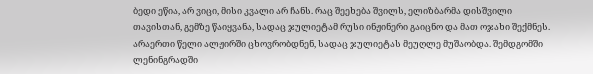ბედი ეწია, არ ვიცი, მისი კვალი არ ჩანს. რაც შეეხება შვილს, ელიზბარმა დისშვილი თავისთან, გემზე წაიყვანა, სადაც ჯულიეტამ რუსი ინჟინერი გაიცნო და მათ ოჯახი შექმნეს. არაერთი წელი ალჟირში ცხოვრობდნენ, სადაც ჯულიეტას მეუღლე მუშაობდა. შემდგომში ლენინგრადში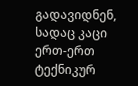გადავიდნენ, სადაც კაცი ერთ-ერთ ტექნიკურ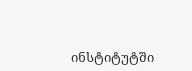ინსტიტუტში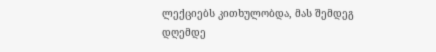ლექციებს კითხულობდა, მას შემდეგ დღემდე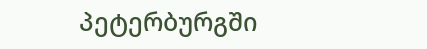პეტერბურგში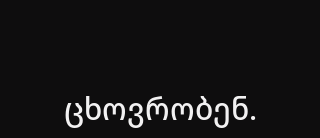ცხოვრობენ.